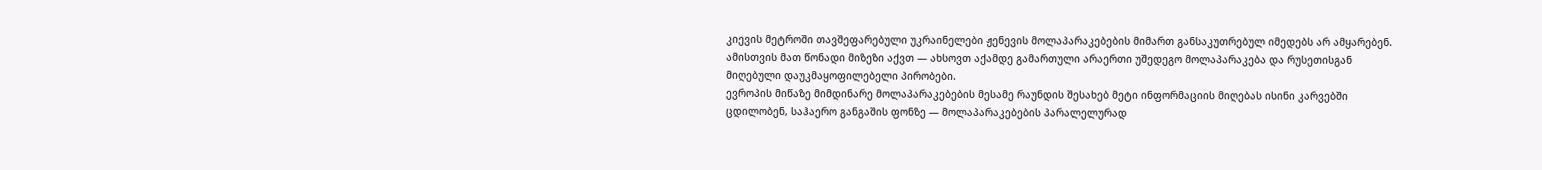კიევის მეტროში თავშეფარებული უკრაინელები ჟენევის მოლაპარაკებების მიმართ განსაკუთრებულ იმედებს არ ამყარებენ. ამისთვის მათ წონადი მიზეზი აქვთ — ახსოვთ აქამდე გამართული არაერთი უშედეგო მოლაპარაკება და რუსეთისგან მიღებული დაუკმაყოფილებელი პირობები.
ევროპის მიწაზე მიმდინარე მოლაპარაკებების მესამე რაუნდის შესახებ მეტი ინფორმაციის მიღებას ისინი კარვებში ცდილობენ, საჰაერო განგაშის ფონზე — მოლაპარაკებების პარალელურად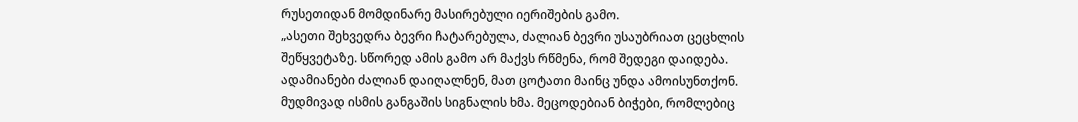რუსეთიდან მომდინარე მასირებული იერიშების გამო.
„ასეთი შეხვედრა ბევრი ჩატარებულა, ძალიან ბევრი უსაუბრიათ ცეცხლის შეწყვეტაზე. სწორედ ამის გამო არ მაქვს რწმენა, რომ შედეგი დაიდება. ადამიანები ძალიან დაიღალნენ, მათ ცოტათი მაინც უნდა ამოისუნთქონ. მუდმივად ისმის განგაშის სიგნალის ხმა. მეცოდებიან ბიჭები, რომლებიც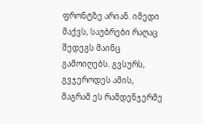ფრონტზე არიან. იმედი მაქვს, საუბრები რაღაც შედეგს მაინც გამოიღებს. გვსურს, გვჯეროდეს ამის, მაგრამ ეს რამდენჯერმე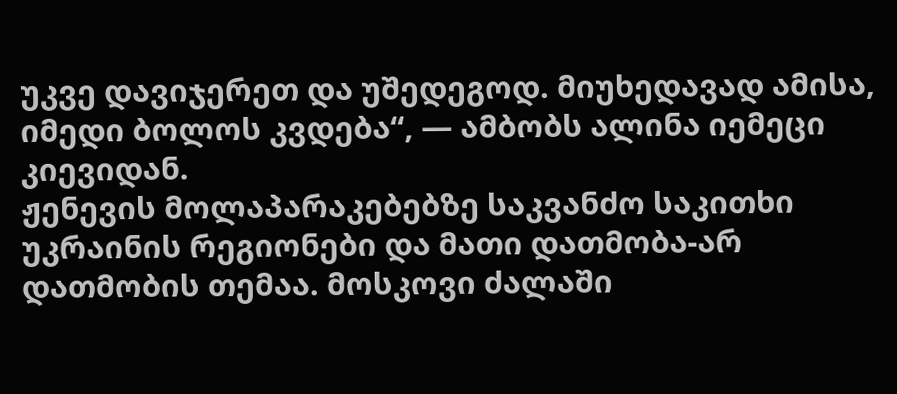უკვე დავიჯერეთ და უშედეგოდ. მიუხედავად ამისა, იმედი ბოლოს კვდება“, — ამბობს ალინა იემეცი კიევიდან.
ჟენევის მოლაპარაკებებზე საკვანძო საკითხი უკრაინის რეგიონები და მათი დათმობა-არ დათმობის თემაა. მოსკოვი ძალაში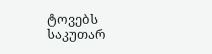ტოვებს საკუთარ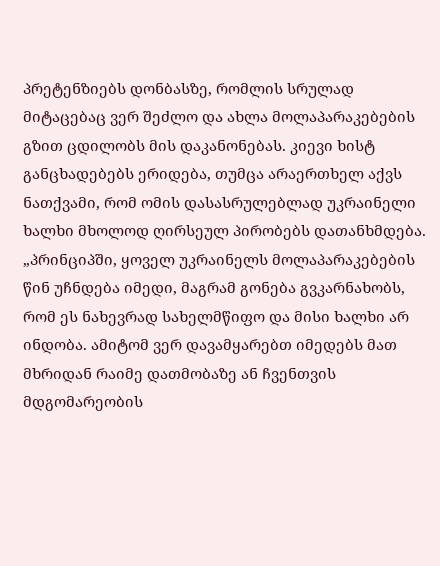პრეტენზიებს დონბასზე, რომლის სრულად მიტაცებაც ვერ შეძლო და ახლა მოლაპარაკებების გზით ცდილობს მის დაკანონებას. კიევი ხისტ განცხადებებს ერიდება, თუმცა არაერთხელ აქვს ნათქვამი, რომ ომის დასასრულებლად უკრაინელი ხალხი მხოლოდ ღირსეულ პირობებს დათანხმდება.
„პრინციპში, ყოველ უკრაინელს მოლაპარაკებების წინ უჩნდება იმედი, მაგრამ გონება გვკარნახობს, რომ ეს ნახევრად სახელმწიფო და მისი ხალხი არ ინდობა. ამიტომ ვერ დავამყარებთ იმედებს მათ მხრიდან რაიმე დათმობაზე ან ჩვენთვის მდგომარეობის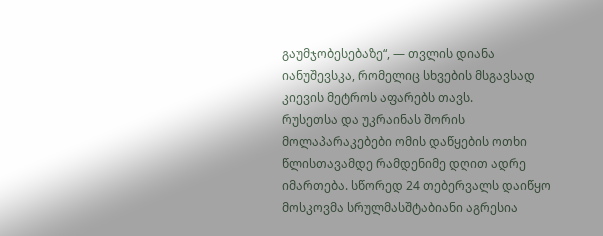გაუმჯობესებაზე“, — თვლის დიანა იანუშევსკა, რომელიც სხვების მსგავსად კიევის მეტროს აფარებს თავს.
რუსეთსა და უკრაინას შორის მოლაპარაკებები ომის დაწყების ოთხი წლისთავამდე რამდენიმე დღით ადრე იმართება. სწორედ 24 თებერვალს დაიწყო მოსკოვმა სრულმასშტაბიანი აგრესია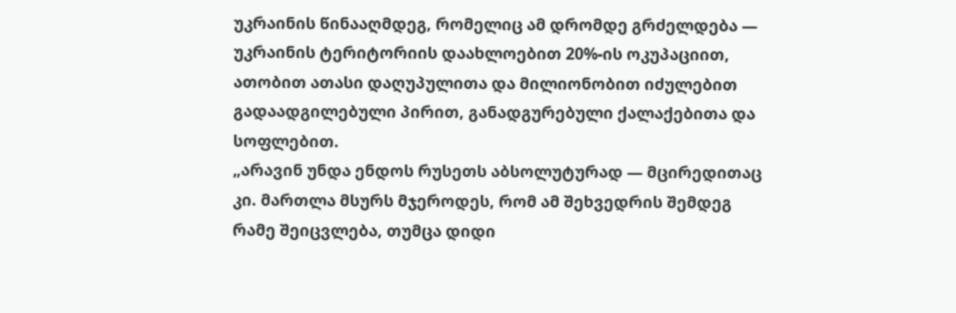უკრაინის წინააღმდეგ, რომელიც ამ დრომდე გრძელდება — უკრაინის ტერიტორიის დაახლოებით 20%-ის ოკუპაციით, ათობით ათასი დაღუპულითა და მილიონობით იძულებით გადაადგილებული პირით, განადგურებული ქალაქებითა და სოფლებით.
„არავინ უნდა ენდოს რუსეთს აბსოლუტურად — მცირედითაც კი. მართლა მსურს მჯეროდეს, რომ ამ შეხვედრის შემდეგ რამე შეიცვლება, თუმცა დიდი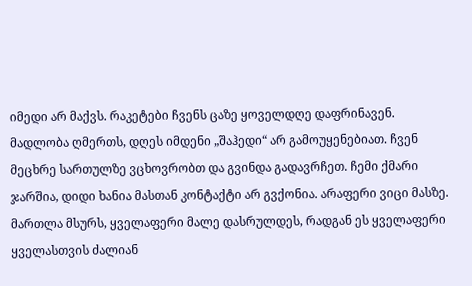იმედი არ მაქვს. რაკეტები ჩვენს ცაზე ყოველდღე დაფრინავენ. მადლობა ღმერთს, დღეს იმდენი „შაჰედი“ არ გამოუყენებიათ. ჩვენ მეცხრე სართულზე ვცხოვრობთ და გვინდა გადავრჩეთ. ჩემი ქმარი ჯარშია, დიდი ხანია მასთან კონტაქტი არ გვქონია. არაფერი ვიცი მასზე. მართლა მსურს, ყველაფერი მალე დასრულდეს, რადგან ეს ყველაფერი ყველასთვის ძალიან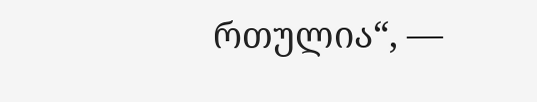რთულია“, —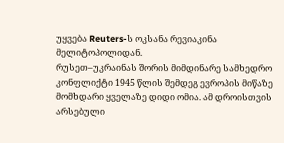უყვება Reuters-ს ოკსანა რევიაკინა მელიტოპოლიდან.
რუსეთ–უკრაინას შორის მიმდინარე სამხედრო კონფლიქტი 1945 წლის შემდეგ ევროპის მიწაზე მომხდარი ყველაზე დიდი ომია. ამ დროისთვის არსებული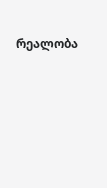რეალობა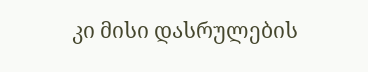კი მისი დასრულების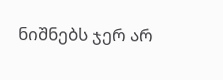ნიშნებს ჯერ არ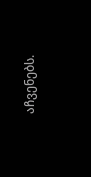აჩვენებს.